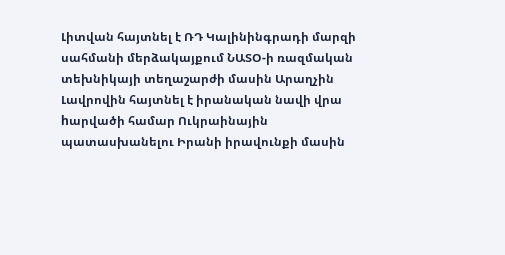Լիտվան հայտնել է ՌԴ Կալինինգրադի մարզի սահմանի մերձակայքում ՆԱՏՕ-ի ռազմական տեխնիկայի տեղաշարժի մասին Արաղչին Լավրովին հայտնել է իրանական նավի վրա hարվածի համար Ուկրաինային պատասխանելու Իրանի իրավունքի մասին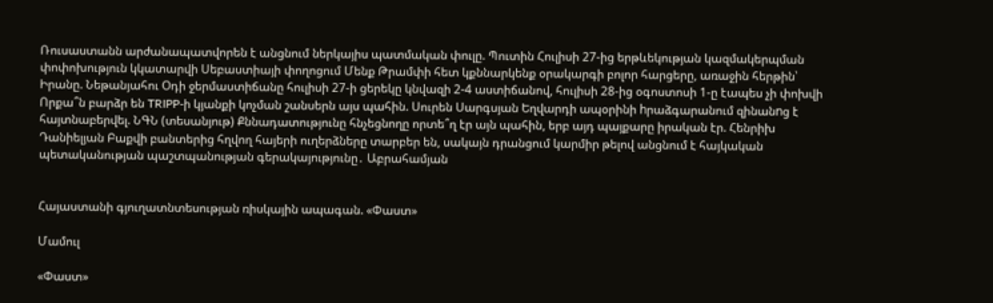Ռուսաստանն արժանապատվորեն է անցնում ներկայիս պատմական փուլը. Պուտին Հուլիսի 27-ից երթևեկության կազմակերպման փոփոխություն կկատարվի Սեբաստիայի փողոցում Մենք Թրամփի հետ կքննարկենք օրակարգի բոլոր հարցերը, առաջին հերթին՝ Իրանը. Նեթանյահու Օդի ջերմաստիճանը հուլիսի 27-ի ցերեկը կնվազի 2-4 աստիճանով, հուլիսի 28-ից օգոստոսի 1-ը էապես չի փոխվի Որքա՞ն բարձր են TRIPP-ի կյանքի կոչման շանսերն այս պահին. Սուրեն Սարգսյան Եղվարդի ապօրինի hրաձգարանում զինանnց է հայտնաբերվել. ՆԳՆ (տեսանյութ) Քննադատությունը հնչեցնողը որտե՞ղ էր այն պահին, երբ այդ պայքարը իրական էր. Հենրիխ Դանիելյան Բաքվի բանտերից հղվող հայերի ուղերձները տարբեր են, սակայն դրանցում կարմիր թելով անցնում է հայկական պետականության պաշտպանության գերակայությունը․ Աբրահամյան


Հայաստանի գյուղատնտեսության ռիսկային ապագան. «Փաստ»

Մամուլ

«Փաստ»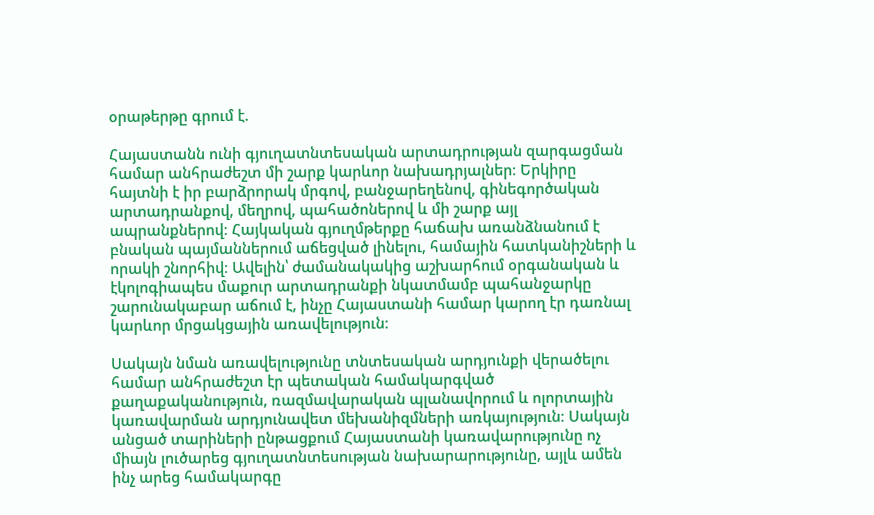օրաթերթը գրում է.

Հայաստանն ունի գյուղատնտեսական արտադրության զարգացման համար անհրաժեշտ մի շարք կարևոր նախադրյալներ։ Երկիրը հայտնի է իր բարձրորակ մրգով, բանջարեղենով, գինեգործական արտադրանքով, մեղրով, պահածոներով և մի շարք այլ ապրանքներով։ Հայկական գյուղմթերքը հաճախ առանձնանում է բնական պայմաններում աճեցված լինելու, համային հատկանիշների և որակի շնորհիվ։ Ավելին՝ ժամանակակից աշխարհում օրգանական և էկոլոգիապես մաքուր արտադրանքի նկատմամբ պահանջարկը շարունակաբար աճում է, ինչը Հայաստանի համար կարող էր դառնալ կարևոր մրցակցային առավելություն։

Սակայն նման առավելությունը տնտեսական արդյունքի վերածելու համար անհրաժեշտ էր պետական համակարգված քաղաքականություն, ռազմավարական պլանավորում և ոլորտային կառավարման արդյունավետ մեխանիզմների առկայություն։ Սակայն անցած տարիների ընթացքում Հայաստանի կառավարությունը ոչ միայն լուծարեց գյուղատնտեսության նախարարությունը, այլև ամեն ինչ արեց համակարգը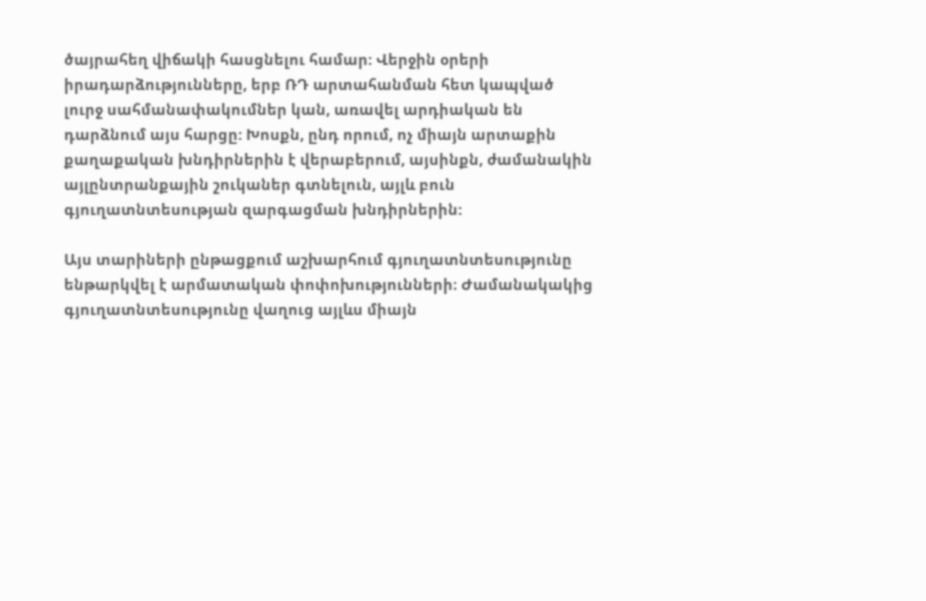ծայրահեղ վիճակի հասցնելու համար: Վերջին օրերի իրադարձությունները, երբ ՌԴ արտահանման հետ կապված լուրջ սահմանափակումներ կան, առավել արդիական են դարձնում այս հարցը: Խոսքն, ընդ որում, ոչ միայն արտաքին քաղաքական խնդիրներին է վերաբերում, այսինքն, ժամանակին այլընտրանքային շուկաներ գտնելուն, այլև բուն գյուղատնտեսության զարգացման խնդիրներին:

Այս տարիների ընթացքում աշխարհում գյուղատնտեսությունը ենթարկվել է արմատական փոփոխությունների։ Ժամանակակից գյուղատնտեսությունը վաղուց այլևս միայն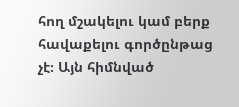հող մշակելու կամ բերք հավաքելու գործընթաց չէ։ Այն հիմնված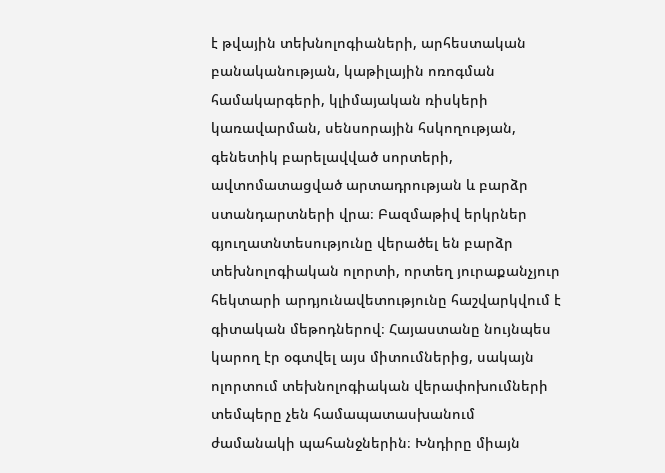է թվային տեխնոլոգիաների, արհեստական բանականության, կաթիլային ոռոգման համակարգերի, կլիմայական ռիսկերի կառավարման, սենսորային հսկողության, գենետիկ բարելավված սորտերի, ավտոմատացված արտադրության և բարձր ստանդարտների վրա։ Բազմաթիվ երկրներ գյուղատնտեսությունը վերածել են բարձր տեխնոլոգիական ոլորտի, որտեղ յուրաքանչյուր հեկտարի արդյունավետությունը հաշվարկվում է գիտական մեթոդներով։ Հայաստանը նույնպես կարող էր օգտվել այս միտումներից, սակայն ոլորտում տեխնոլոգիական վերափոխումների տեմպերը չեն համապատասխանում ժամանակի պահանջներին։ Խնդիրը միայն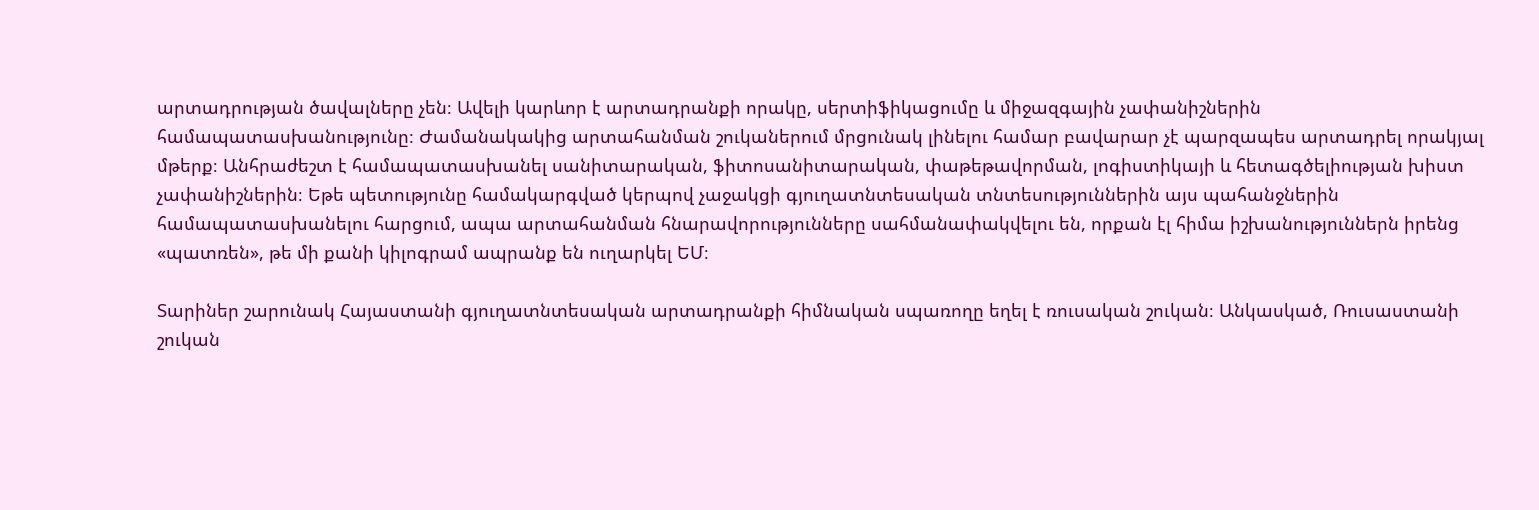արտադրության ծավալները չեն։ Ավելի կարևոր է արտադրանքի որակը, սերտիֆիկացումը և միջազգային չափանիշներին համապատասխանությունը։ Ժամանակակից արտահանման շուկաներում մրցունակ լինելու համար բավարար չէ պարզապես արտադրել որակյալ մթերք։ Անհրաժեշտ է համապատասխանել սանիտարական, ֆիտոսանիտարական, փաթեթավորման, լոգիստիկայի և հետագծելիության խիստ չափանիշներին։ Եթե պետությունը համակարգված կերպով չաջակցի գյուղատնտեսական տնտեսություններին այս պահանջներին համապատասխանելու հարցում, ապա արտահանման հնարավորությունները սահմանափակվելու են, որքան էլ հիմա իշխանություններն իրենց «պատռեն», թե մի քանի կիլոգրամ ապրանք են ուղարկել ԵՄ։

Տարիներ շարունակ Հայաստանի գյուղատնտեսական արտադրանքի հիմնական սպառողը եղել է ռուսական շուկան։ Անկասկած, Ռուսաստանի շուկան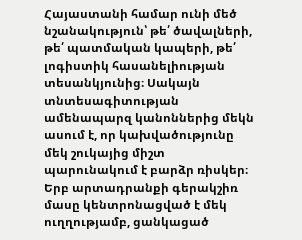Հայաստանի համար ունի մեծ նշանակություն՝ թե՛ ծավալների, թե՛ պատմական կապերի, թե՛ լոգիստիկ հասանելիության տեսանկյունից։ Սակայն տնտեսագիտության ամենապարզ կանոններից մեկն ասում է, որ կախվածությունը մեկ շուկայից միշտ պարունակում է բարձր ռիսկեր։ Երբ արտադրանքի գերակշիռ մասը կենտրոնացված է մեկ ուղղությամբ, ցանկացած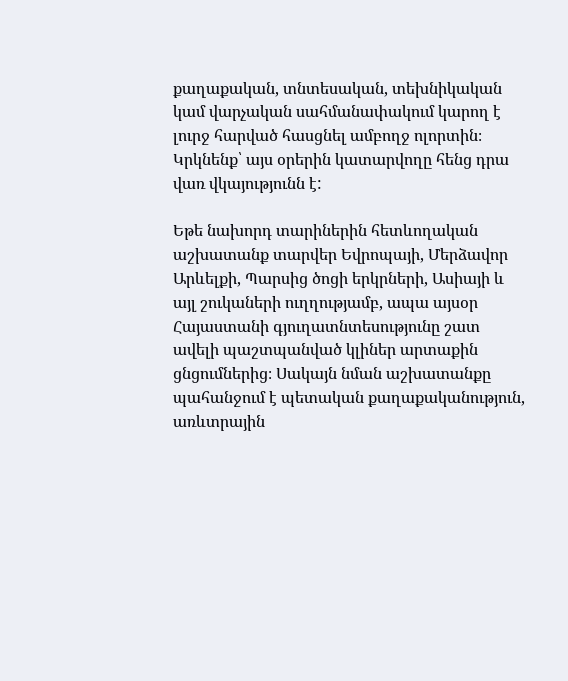քաղաքական, տնտեսական, տեխնիկական կամ վարչական սահմանափակում կարող է լուրջ հարված հասցնել ամբողջ ոլորտին։ Կրկնենք՝ այս օրերին կատարվողը հենց դրա վառ վկայությունն է:

Եթե նախորդ տարիներին հետևողական աշխատանք տարվեր Եվրոպայի, Մերձավոր Արևելքի, Պարսից ծոցի երկրների, Ասիայի և այլ շուկաների ուղղությամբ, ապա այսօր Հայաստանի գյուղատնտեսությունը շատ ավելի պաշտպանված կլիներ արտաքին ցնցումներից։ Սակայն նման աշխատանքը պահանջում է պետական քաղաքականություն, առևտրային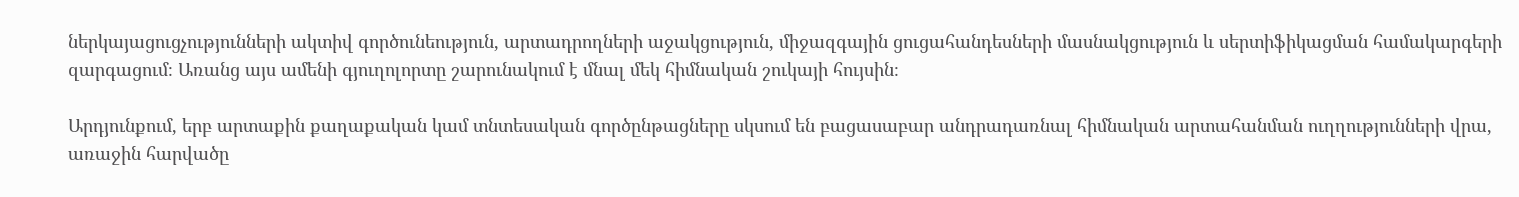ներկայացուցչությունների ակտիվ գործունեություն, արտադրողների աջակցություն, միջազգային ցուցահանդեսների մասնակցություն և սերտիֆիկացման համակարգերի զարգացում։ Առանց այս ամենի գյուղոլորտը շարունակում է մնալ մեկ հիմնական շուկայի հույսին։

Արդյունքում, երբ արտաքին քաղաքական կամ տնտեսական գործընթացները սկսում են բացասաբար անդրադառնալ հիմնական արտահանման ուղղությունների վրա, առաջին հարվածը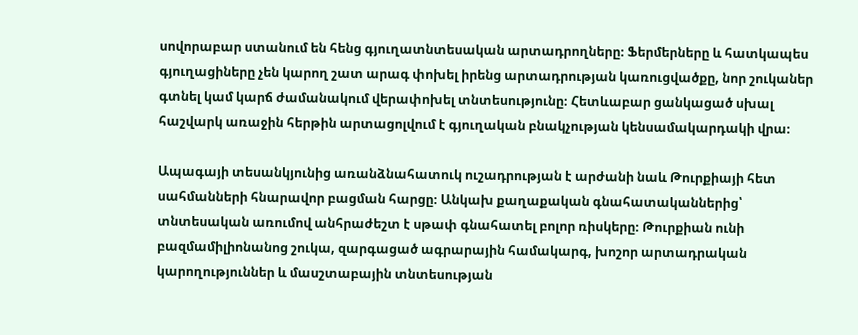սովորաբար ստանում են հենց գյուղատնտեսական արտադրողները։ Ֆերմերները և հատկապես գյուղացիները չեն կարող շատ արագ փոխել իրենց արտադրության կառուցվածքը, նոր շուկաներ գտնել կամ կարճ ժամանակում վերափոխել տնտեսությունը։ Հետևաբար ցանկացած սխալ հաշվարկ առաջին հերթին արտացոլվում է գյուղական բնակչության կենսամակարդակի վրա։

Ապագայի տեսանկյունից առանձնահատուկ ուշադրության է արժանի նաև Թուրքիայի հետ սահմանների հնարավոր բացման հարցը։ Անկախ քաղաքական գնահատականներից՝ տնտեսական առումով անհրաժեշտ է սթափ գնահատել բոլոր ռիսկերը։ Թուրքիան ունի բազմամիլիոնանոց շուկա, զարգացած ագրարային համակարգ, խոշոր արտադրական կարողություններ և մասշտաբային տնտեսության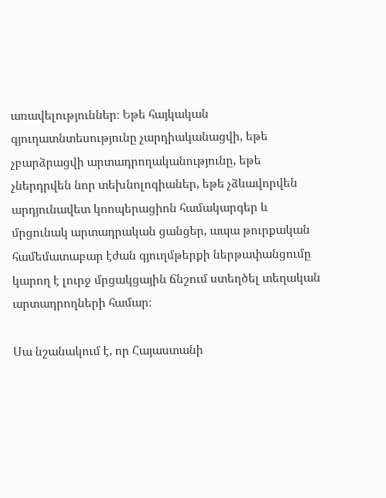առավելություններ։ Եթե հայկական գյուղատնտեսությունը չարդիականացվի, եթե չբարձրացվի արտադրողականությունը, եթե չներդրվեն նոր տեխնոլոգիաներ, եթե չձևավորվեն արդյունավետ կոոպերացիոն համակարգեր և մրցունակ արտադրական ցանցեր, ապա թուրքական համեմատաբար էժան գյուղմթերքի ներթափանցումը կարող է լուրջ մրցակցային ճնշում ստեղծել տեղական արտադրողների համար։

Սա նշանակում է, որ Հայաստանի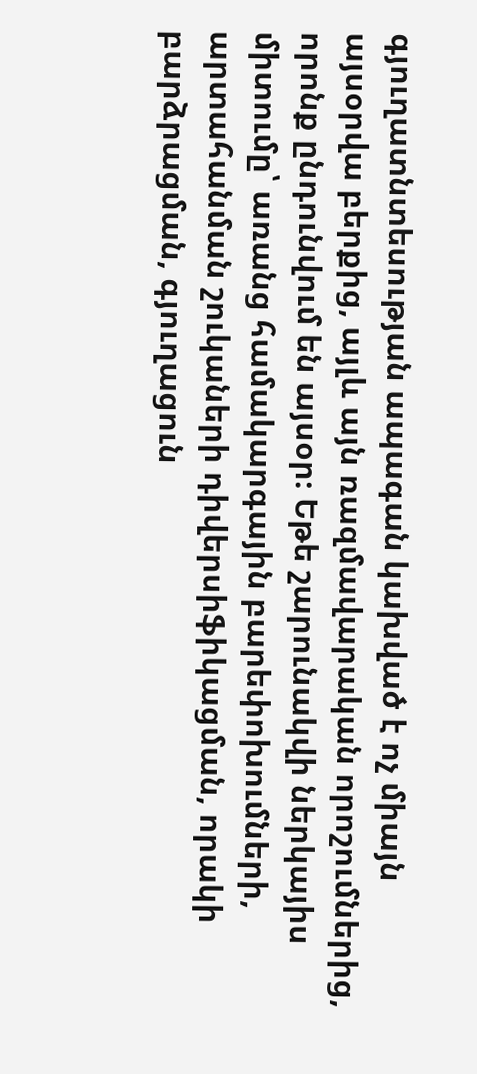գյուղատնտեսության ապագան կախված է ոչ միայն այսօրվա բերքից, այլև այն ռազմավարական որոշումներից, որոնք ընդունվում են այսօր։ Եթե շարունակվի ներկայիս միտումը՝ առանց համակարգային բարեփոխումների, արտահանման շուկաների դիվերսիֆիկացման, որակի բարձրացման, գյուղացուն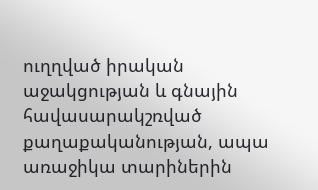ուղղված իրական աջակցության և գնային հավասարակշռված քաղաքականության, ապա առաջիկա տարիներին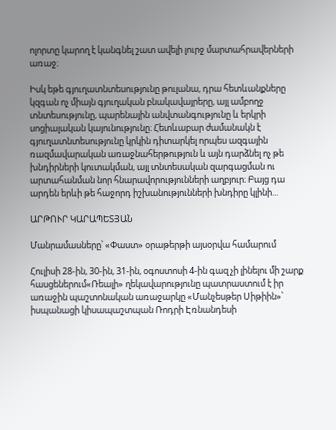ոլորտը կարող է կանգնել շատ ավելի լուրջ մարտահրավերների առաջ։

Իսկ եթե գյուղատնտեսությունը թուլանա, դրա հետևանքները կզգան ոչ միայն գյուղական բնակավայրերը, այլ ամբողջ տնտեսությունը, պարենային անվտանգությունը և երկրի սոցիալական կայունությունը։ Հետևաբար ժամանակն է գյուղատնտեսությունը կրկին դիտարկել որպես ազգային ռազմավարական առաջնահերթություն և այն դարձնել ոչ թե խնդիրների կուտակման, այլ տնտեսական զարգացման ու արտահանման նոր հնարավորությունների աղբյուր։ Բայց դա արդեն երևի թե հաջորդ իշխանությունների խնդիրը կլինի...

ԱՐԹՈՒՐ ԿԱՐԱՊԵՏՅԱՆ

Մանրամասները՝ «Փաստ» օրաթերթի այսօրվա համարում

Հուլիսի 28-ին, 30-ին, 31-ին, օգոստոսի 4-ին գազ չի լինելու մի շարք հասցեներում«Ռեալի» ղեկավարությունը պատրաստում է իր առաջին պաշտոնական առաջարկը «Մանչեսթեր Սիթիին»՝ իսպանացի կիսապաշտպան Ռոդրի Էռնանդեսի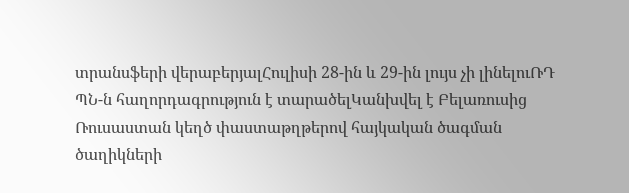տրանսֆերի վերաբերյալՀուլիսի 28-ին և 29-ին լույս չի լինելուՌԴ ՊՆ-ն հաղորդագրություն է տարածելԿանխվել է Բելառուսից Ռուսաստան կեղծ փաստաթղթերով հայկական ծագման ծաղիկների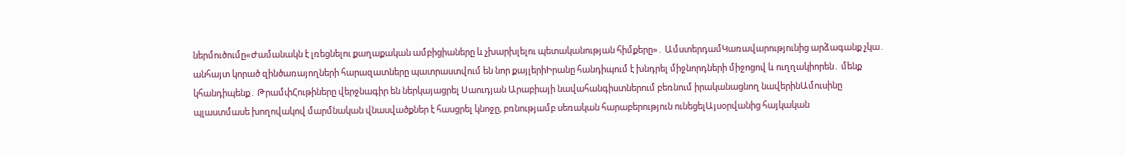ներմուծումը«Ժամանակն է լռեցնելու քաղաքական ամբիցիաները և չխարխլելու պետականության հիմքերը»․ ԱմստերդամԿառավարությունից արձագանք չկա․ անհայտ կորած զինծառայողների հարազատները պատրաստվում են նոր քայլերիԻրանը հանդիպում է խնդրել միջնորդների միջոցով և ուղղակիորեն․ մենք կհանդիպենք․ ԹրամփՀութիները վերջնագիր են ներկայացրել Սաուդյան Արաբիայի նավահանգիստներում բեռնում իրականացնող նավերինԱմուսինը պլաստմասե խողովակով մարմնական վնասվածքներ է հասցրել կնոջը, բռնությամբ սեռական հարաբերություն ունեցելԱյսօրվանից հայկական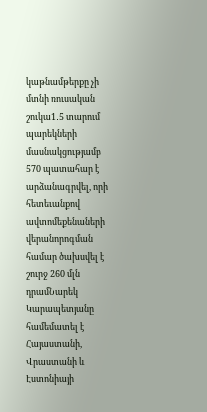կաթնամթերքը չի մտնի ռուսական շուկա1․5 տարում պարեկների մասնակցությամբ 570 պատահար է արձանագրվել, որի հետեւանքով ավտոմեքենաների վերանորոգման համար ծախսվել է շուրջ 260 մլն դրամՆարեկ Կարապետյանը համեմատել է Հայաստանի, Վրաստանի և Էստոնիայի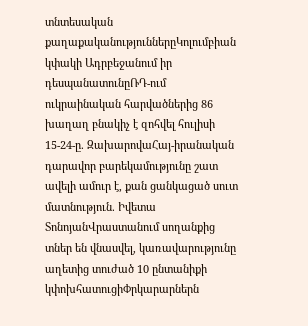տնտեսական քաղաքականություններըԿոլումբիան կփակի Ադրբեջանում իր դեսպանատունըՌԴ-ում ուկրաինական հարվածներից 86 խաղաղ բնակիչ է զոհվել հուլիսի 15-24-ը. ԶախարովաՀայ-իրանական դարավոր բարեկամությունը շատ ավելի ամուր է, քան ցանկացած սուտ մատնություն. Իվետա ՏոնոյանՎրաստանում սողանքից տներ են վնասվել, կառավարությունը աղետից տուժած 10 ընտանիքի կփոխհատուցիՓրկարարներն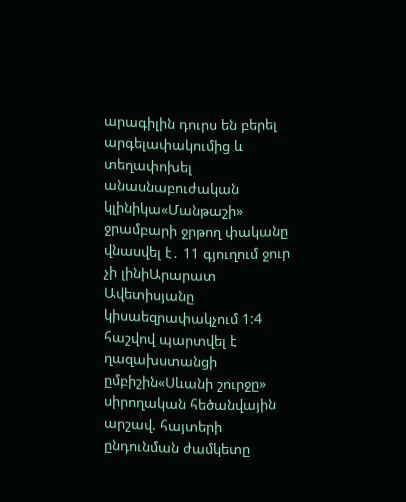արագիլին դուրս են բերել արգելափակումից և տեղափոխել անասնաբուժական կլինիկա«Մանթաշի» ջրամբարի ջրթող փականը վնասվել է․ 11 գյուղում ջուր չի լինիԱրարատ Ավետիսյանը կիսաեզրափակչում 1:4 հաշվով պարտվել է ղազախստանցի ըմբիշին«Սևանի շուրջը» սիրողական հեծանվային արշավ. հայտերի ընդունման ժամկետը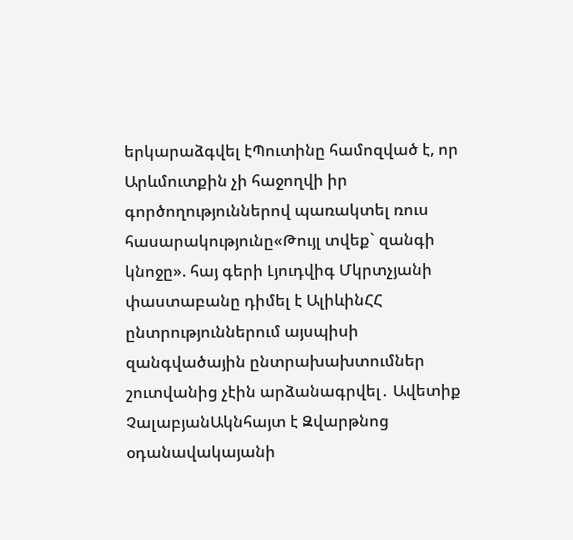երկարաձգվել էՊուտինը համոզված է, որ Արևմուտքին չի հաջողվի իր գործողություններով պառակտել ռուս հասարակությունը«Թույլ տվեք` զանգի կնոջը». հայ գերի Լյուդվիգ Մկրտչյանի փաստաբանը դիմել է ԱլիևինՀՀ ընտրություններում այսպիսի զանգվածային ընտրախախտումներ շուտվանից չէին արձանագրվել․ Ավետիք ՉալաբյանԱկնհայտ է Զվարթնոց օդանավակայանի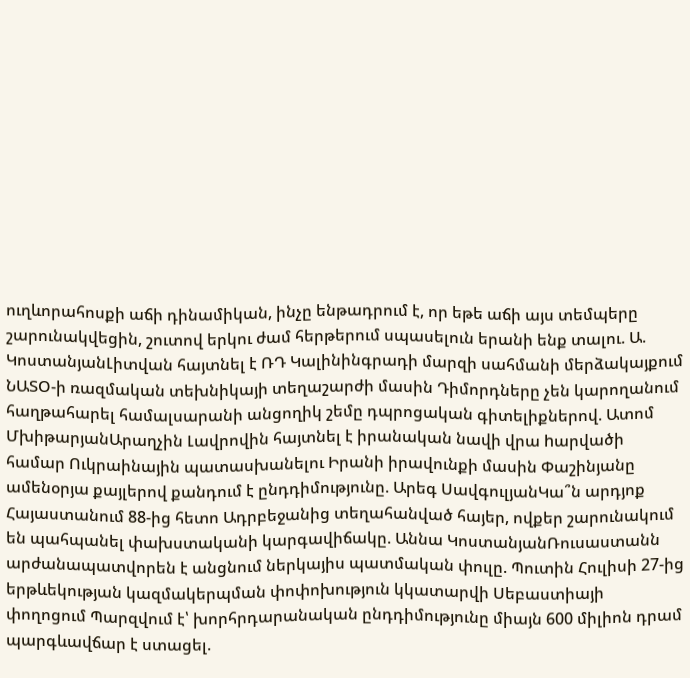ուղևորահոսքի աճի դինամիկան, ինչը ենթադրում է, որ եթե աճի այս տեմպերը շարունակվեցին, շուտով երկու ժամ հերթերում սպասելուն երանի ենք տալու. Ա. ԿոստանյանԼիտվան հայտնել է ՌԴ Կալինինգրադի մարզի սահմանի մերձակայքում ՆԱՏՕ-ի ռազմական տեխնիկայի տեղաշարժի մասին Դիմորդները չեն կարողանում հաղթահարել համալսարանի անցողիկ շեմը դպրոցական գիտելիքներով. Ատոմ ՄխիթարյանԱրաղչին Լավրովին հայտնել է իրանական նավի վրա hարվածի համար Ուկրաինային պատասխանելու Իրանի իրավունքի մասին Փաշինյանը ամենօրյա քայլերով քանդում է ընդդիմությունը. Արեգ ՍավգուլյանԿա՞ն արդյոք Հայաստանում 88-ից հետո Ադրբեջանից տեղահանված հայեր, ովքեր շարունակում են պահպանել փախստականի կարգավիճակը. Աննա ԿոստանյանՌուսաստանն արժանապատվորեն է անցնում ներկայիս պատմական փուլը. Պուտին Հուլիսի 27-ից երթևեկության կազմակերպման փոփոխություն կկատարվի Սեբաստիայի փողոցում Պարզվում է՝ խորհրդարանական ընդդիմությունը միայն 600 միլիոն դրամ պարգևավճար է ստացել.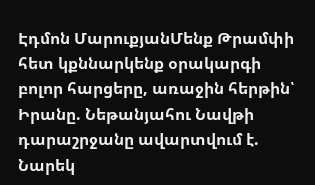Էդմոն ՄարուքյանՄենք Թրամփի հետ կքննարկենք օրակարգի բոլոր հարցերը, առաջին հերթին՝ Իրանը. Նեթանյահու Նավթի դարաշրջանը ավարտվում է. Նարեկ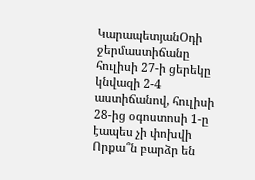ԿարապետյանՕդի ջերմաստիճանը հուլիսի 27-ի ցերեկը կնվազի 2-4 աստիճանով, հուլիսի 28-ից օգոստոսի 1-ը էապես չի փոխվի Որքա՞ն բարձր են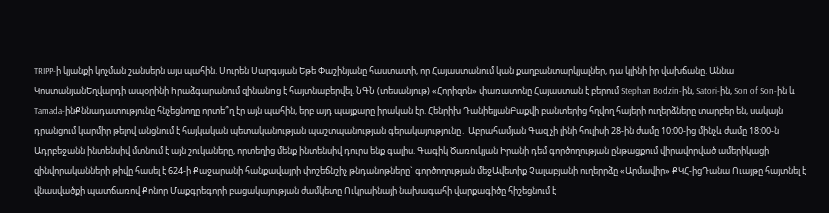TRIPP-ի կյանքի կոչման շանսերն այս պահին. Սուրեն Սարգսյան Եթե Փաշինյանը հաստատի, որ Հայաստանում կան քաղբանտարկյալներ, դա կլինի իր վախճանը. Աննա ԿոստանյանԵղվարդի ապօրինի hրաձգարանում զինանnց է հայտնաբերվել. ՆԳՆ (տեսանյութ) «Հորիզոն» փառատոնը Հայաստան է բերում Stephan Bodzin-ին, Satori-ին, Son of Son-ին և Tamada-ինՔննադատությունը հնչեցնողը որտե՞ղ էր այն պահին, երբ այդ պայքարը իրական էր. Հենրիխ ԴանիելյանԲաքվի բանտերից հղվող հայերի ուղերձները տարբեր են, սակայն դրանցում կարմիր թելով անցնում է հայկական պետականության պաշտպանության գերակայությունը․ Աբրահամյան Գազ չի լինի հուլիսի 28-ին ժամը 10:00-ից մինչև ժամը 18:00-ն Ադրբեջանն ինտենսիվ մտնում է այն շուկաները, որտեղից մենք ինտենսիվ դուրս ենք գալիս. Գագիկ Ծառուկյան Իրանի դեմ գործողության ընթացքում վիրավորված ամերիկացի զինվորականների թիվը հասել է 624-ի Քաջարանի հանքավայրի փոշեճնշիչ թնդանոթները` գործողության մեջԱվետիք Չալաբյանի ուղերրձը «Արմավիր» ՔԿՀ-իցԴանա Ուայթը հայտնել է վնասվածքի պատճառով Քոնոր Մաքգրեգորի բացակայության ժամկետը Ուկրաինայի նախագահի վարքագիծը հիշեցնում է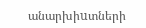անարխիuտների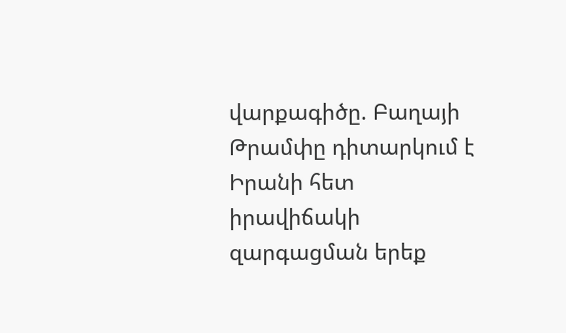վարքագիծը. Բաղայի Թրամփը դիտարկում է Իրանի հետ իրավիճակի զարգացման երեք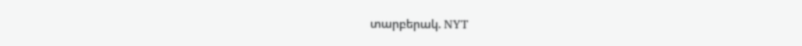տարբերակ. NYT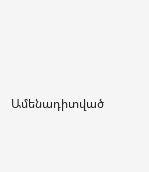Ամենադիտված